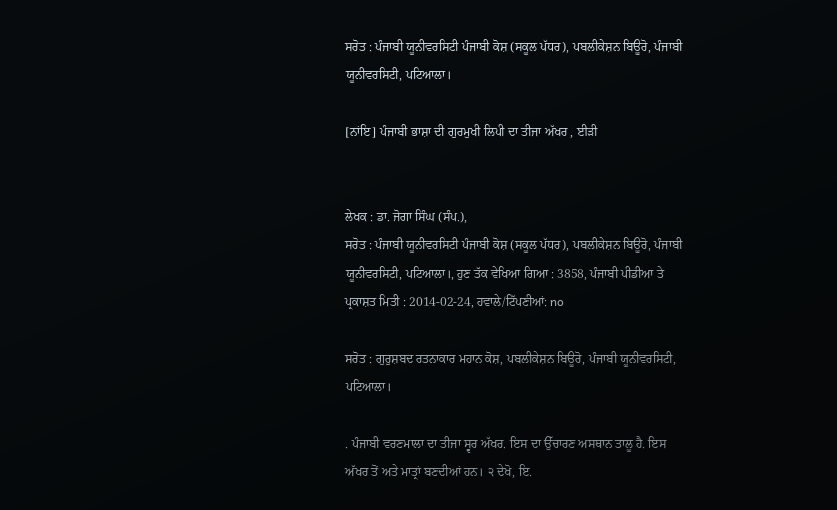ਸਰੋਤ : ਪੰਜਾਬੀ ਯੂਨੀਵਰਸਿਟੀ ਪੰਜਾਬੀ ਕੋਸ਼ (ਸਕੂਲ ਪੱਧਰ), ਪਬਲੀਕੇਸ਼ਨ ਬਿਊਰੋ, ਪੰਜਾਬੀ ਯੂਨੀਵਰਸਿਟੀ, ਪਟਿਆਲਾ।

[ਨਾਂਇ] ਪੰਜਾਬੀ ਭਾਸ਼ਾ ਦੀ ਗੁਰਮੁਖੀ ਲਿਪੀ ਦਾ ਤੀਜਾ ਅੱਖਰ , ਈੜੀ


ਲੇਖਕ : ਡਾ. ਜੋਗਾ ਸਿੰਘ (ਸੰਪ.),
ਸਰੋਤ : ਪੰਜਾਬੀ ਯੂਨੀਵਰਸਿਟੀ ਪੰਜਾਬੀ ਕੋਸ਼ (ਸਕੂਲ ਪੱਧਰ), ਪਬਲੀਕੇਸ਼ਨ ਬਿਊਰੋ, ਪੰਜਾਬੀ ਯੂਨੀਵਰਸਿਟੀ, ਪਟਿਆਲਾ।, ਹੁਣ ਤੱਕ ਵੇਖਿਆ ਗਿਆ : 3858, ਪੰਜਾਬੀ ਪੀਡੀਆ ਤੇ ਪ੍ਰਕਾਸ਼ਤ ਮਿਤੀ : 2014-02-24, ਹਵਾਲੇ/ਟਿੱਪਣੀਆਂ: no

ਸਰੋਤ : ਗੁਰੁਸ਼ਬਦ ਰਤਨਾਕਾਰ ਮਹਾਨ ਕੋਸ਼, ਪਬਲੀਕੇਸ਼ਨ ਬਿਊਰੋ, ਪੰਜਾਬੀ ਯੂਨੀਵਰਸਿਟੀ, ਪਟਿਆਲਾ।

. ਪੰਜਾਬੀ ਵਰਣਮਾਲਾ ਦਾ ਤੀਜਾ ਸ੍ਵਰ ਅੱਖਰ. ਇਸ ਦਾ ਉੱਚਾਰਣ ਅਸਥਾਨ ਤਾਲੂ ਹੈ. ਇਸ ਅੱਖਰ ਤੋਂ ਅਤੇ ਮਾਤ੍ਰਾਂ ਬਣਦੀਆਂ ਹਨ। ੨ ਦੇਖੋ, ਇ.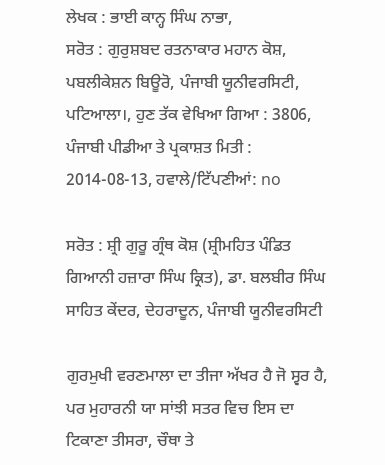ਲੇਖਕ : ਭਾਈ ਕਾਨ੍ਹ ਸਿੰਘ ਨਾਭਾ,
ਸਰੋਤ : ਗੁਰੁਸ਼ਬਦ ਰਤਨਾਕਾਰ ਮਹਾਨ ਕੋਸ਼, ਪਬਲੀਕੇਸ਼ਨ ਬਿਊਰੋ, ਪੰਜਾਬੀ ਯੂਨੀਵਰਸਿਟੀ, ਪਟਿਆਲਾ।, ਹੁਣ ਤੱਕ ਵੇਖਿਆ ਗਿਆ : 3806, ਪੰਜਾਬੀ ਪੀਡੀਆ ਤੇ ਪ੍ਰਕਾਸ਼ਤ ਮਿਤੀ : 2014-08-13, ਹਵਾਲੇ/ਟਿੱਪਣੀਆਂ: no

ਸਰੋਤ : ਸ਼੍ਰੀ ਗੁਰੂ ਗ੍ਰੰਥ ਕੋਸ਼ (ਸ਼੍ਰੀਮਹਿਤ ਪੰਡਿਤ ਗਿਆਨੀ ਹਜ਼ਾਰਾ ਸਿੰਘ ਕ੍ਰਿਤ), ਡਾ. ਬਲਬੀਰ ਸਿੰਘ ਸਾਹਿਤ ਕੇਂਦਰ, ਦੇਹਰਾਦੂਨ, ਪੰਜਾਬੀ ਯੂਨੀਵਰਸਿਟੀ

ਗੁਰਮੁਖੀ ਵਰਣਮਾਲਾ ਦਾ ਤੀਜਾ ਅੱਖਰ ਹੈ ਜੋ ਸ੍ਵਰ ਹੈ, ਪਰ ਮੁਹਾਰਨੀ ਯਾ ਸਾਂਝੀ ਸਤਰ ਵਿਚ ਇਸ ਦਾ ਟਿਕਾਣਾ ਤੀਸਰਾ, ਚੌਥਾ ਤੇ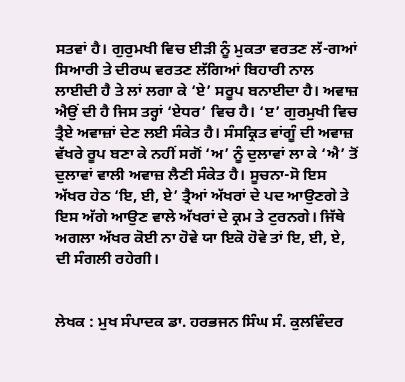ਸਤਵਾਂ ਹੈ। ਗੁਰੁਮਖੀ ਵਿਚ ਈੜੀ ਨੂੰ ਮੁਕਤਾ ਵਰਤਣ ਲੱ-ਗਆਂ ਸਿਆਰੀ ਤੇ ਦੀਰਘ ਵਰਤਣ ਲੱਗਿਆਂ ਬਿਹਾਰੀ ਨਾਲ ਲਾਈਦੀ ਹੈ ਤੇ ਲਾਂ ਲਗਾ ਕੇ ‘ਏ’ ਸਰੂਪ ਬਨਾਈਦਾ ਹੈ। ਅਵਾਜ਼ ਐਉਂ ਦੀ ਹੈ ਜਿਸ ਤਰ੍ਹਾਂ ‘ਏਧਰ’ ਵਿਚ ਹੈ। ‘ੲ’ ਗੁਰਮੁਖੀ ਵਿਚ ਤ੍ਰੈਏ ਅਵਾਜ਼ਾਂ ਦੇਣ ਲਈ ਸੰਕੇਤ ਹੈ। ਸੰਸਕ੍ਰਿਤ ਵਾਂਗੂੰ ਦੀ ਅਵਾਜ਼ ਵੱਖਰੇ ਰੂਪ ਬਣਾ ਕੇ ਨਹੀਂ ਸਗੋਂ ‘ਅ’ ਨੂੰ ਦੁਲਾਵਾਂ ਲਾ ਕੇ ‘ਐ’ ਤੋਂ ਦੁਲਾਵਾਂ ਵਾਲੀ ਅਵਾਜ਼ ਲੈਣੀ ਸੰਕੇਤ ਹੈ। ਸੂਚਨਾ-ਸੋ ਇਸ ਅੱਖਰ ਹੇਠ ‘ਇ, ਈ, ਏ’ ਤ੍ਰੈਆਂ ਅੱਖਰਾਂ ਦੇ ਪਦ ਆਉਣਗੇ ਤੇ ਇਸ ਅੱਗੇ ਆਉਣ ਵਾਲੇ ਅੱਖਰਾਂ ਦੇ ਕ੍ਰਮ ਤੇ ਟੁਰਨਗੇ। ਜਿੱਥੇ ਅਗਲਾ ਅੱਖਰ ਕੋਈ ਨਾ ਹੋਵੇ ਯਾ ਇਕੋ ਹੋਵੇ ਤਾਂ ਇ, ਈ, ਏ, ਦੀ ਸੰਗਲੀ ਰਹੇਗੀ।


ਲੇਖਕ : ਮੁਖ ਸੰਪਾਦਕ ਡਾ. ਹਰਭਜਨ ਸਿੰਘ ਸੰ. ਕੁਲਵਿੰਦਰ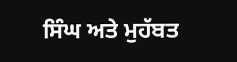ਸਿੰਘ ਅਤੇ ਮੁਹੱਬਤ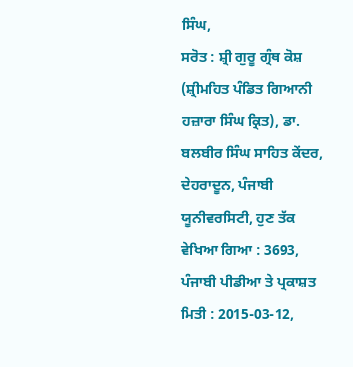ਸਿੰਘ,
ਸਰੋਤ : ਸ਼੍ਰੀ ਗੁਰੂ ਗ੍ਰੰਥ ਕੋਸ਼ (ਸ਼੍ਰੀਮਹਿਤ ਪੰਡਿਤ ਗਿਆਨੀ ਹਜ਼ਾਰਾ ਸਿੰਘ ਕ੍ਰਿਤ), ਡਾ. ਬਲਬੀਰ ਸਿੰਘ ਸਾਹਿਤ ਕੇਂਦਰ, ਦੇਹਰਾਦੂਨ, ਪੰਜਾਬੀ ਯੂਨੀਵਰਸਿਟੀ, ਹੁਣ ਤੱਕ ਵੇਖਿਆ ਗਿਆ : 3693, ਪੰਜਾਬੀ ਪੀਡੀਆ ਤੇ ਪ੍ਰਕਾਸ਼ਤ ਮਿਤੀ : 2015-03-12,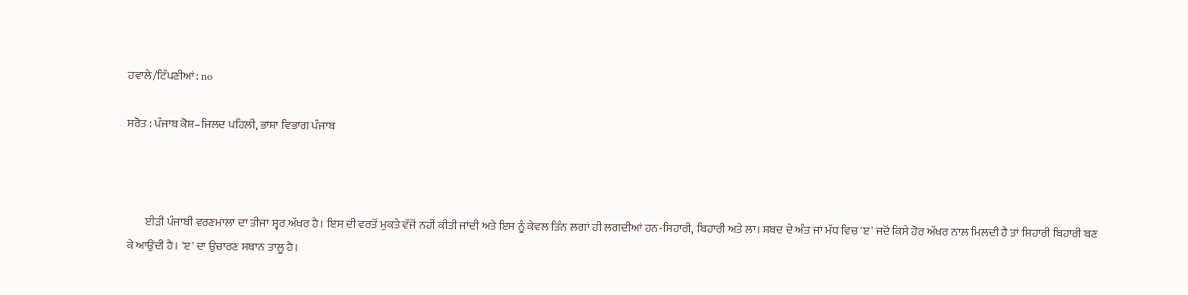ਹਵਾਲੇ/ਟਿੱਪਣੀਆਂ: no

ਸਰੋਤ : ਪੰਜਾਬ ਕੋਸ਼–ਜਿਲਦ ਪਹਿਲੀ, ਭਾਸ਼ਾ ਵਿਭਾਗ ਪੰਜਾਬ



        ਈੜੀ ਪੰਜਾਬੀ ਵਰਣਮਾਲਾ ਦਾ ਤੀਜਾ ਸ੍ਵਰ ਅੱਖਰ ਹੈ। ਇਸ ਦੀ ਵਰਤੋਂ ਮੁਕਤੇ ਵੱਜੋਂ ਨਹੀਂ ਕੀਤੀ ਜਾਂਦੀ ਅਤੇ ਇਸ ਨੂੰ ਕੇਵਲ ਤਿੰਨ ਲਗਾਂ ਹੀ ਲਗਦੀਆਂ ਹਨ-ਸਿਹਾਰੀ, ਬਿਹਾਰੀ ਅਤੇ ਲਾ। ਸ਼ਬਦ ਦੇ ਅੰਤ ਜਾਂ ਮੱਧ ਵਿਚ 'ੲ' ਜਦੋਂ ਕਿਸੇ ਹੋਰ ਅੱਖਰ ਨਾਲ ਮਿਲਦੀ ਹੈ ਤਾਂ ਸਿਹਾਰੀ ਬਿਹਾਰੀ ਬਣ ਕੇ ਆਉਂਦੀ ਹੈ। 'ੲ' ਦਾ ਉਚਾਰਣ ਸਥਾਨ ਤਾਲੂ ਹੈ।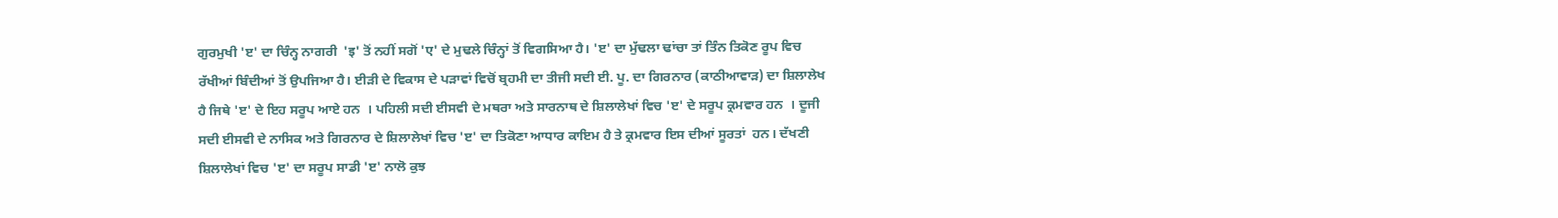ਗੁਰਮੁਖੀ 'ੲ' ਦਾ ਚਿੰਨ੍ਹ ਨਾਗਰੀ  'इ' ਤੋਂ ਨਹੀਂ ਸਗੋਂ 'ए' ਦੇ ਮੁਢਲੇ ਚਿੰਨ੍ਹਾਂ ਤੋਂ ਵਿਗਸਿਆ ਹੈ। 'ੲ' ਦਾ ਮੁੱਢਲਾ ਢਾਂਚਾ ਤਾਂ ਤਿੰਨ ਤਿਕੋਣ ਰੂਪ ਵਿਚ ਰੱਖੀਆਂ ਬਿੰਦੀਆਂ ਤੋਂ ਉਪਜਿਆ ਹੈ। ਈੜੀ ਦੇ ਵਿਕਾਸ ਦੇ ਪੜਾਵਾਂ ਵਿਚੋਂ ਬ੍ਰਹਮੀ ਦਾ ਤੀਜੀ ਸਦੀ ਈ. ਪੂ. ਦਾ ਗਿਰਨਾਰ (ਕਾਠੀਆਵਾੜ) ਦਾ ਸ਼ਿਲਾਲੇਖ ਹੈ ਜਿਥੇ 'ੲ' ਦੇ ਇਹ ਸਰੂਪ ਆਏ ਹਨ  । ਪਹਿਲੀ ਸਦੀ ਈਸਵੀ ਦੇ ਮਥਰਾ ਅਤੇ ਸਾਰਨਾਥ ਦੇ ਸ਼ਿਲਾਲੇਖਾਂ ਵਿਚ 'ੲ' ਦੇ ਸਰੂਪ ਕ੍ਰਮਵਾਰ ਹਨ  । ਦੂਜੀ ਸਦੀ ਈਸਵੀ ਦੇ ਨਾਸਿਕ ਅਤੇ ਗਿਰਨਾਰ ਦੇ ਸ਼ਿਲਾਲੇਖਾਂ ਵਿਚ 'ੲ' ਦਾ ਤਿਕੋਣਾ ਆਧਾਰ ਕਾਇਮ ਹੈ ਤੇ ਕ੍ਰਮਵਾਰ ਇਸ ਦੀਆਂ ਸੂਰਤਾਂ  ਹਨ। ਦੱਖਣੀ ਸ਼ਿਲਾਲੇਖਾਂ ਵਿਚ 'ੲ' ਦਾ ਸਰੂਪ ਸਾਡੀ 'ੲ' ਨਾਲੋ ਕੁਝ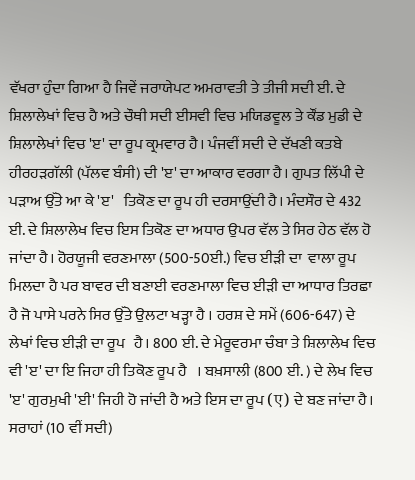ਵੱਖਰਾ ਹੁੰਦਾ ਗਿਆ ਹੈ ਜਿਵੇਂ ਜਰਾਯੇਪਟ ਅਮਰਾਵਤੀ ਤੇ ਤੀਜੀ ਸਦੀ ਈ. ਦੇ ਸ਼ਿਲਾਲੇਖਾਂ ਵਿਚ ਹੈ ਅਤੇ ਚੌਥੀ ਸਦੀ ਈਸਵੀ ਵਿਚ ਮਯਿਡਵੂਲ ਤੇ ਕੌਂਡ ਮੁਡੀ ਦੇ ਸ਼ਿਲਾਲੇਖਾਂ ਵਿਚ 'ੲ' ਦਾ ਰੂਪ ਕ੍ਰਮਵਾਰ ਹੈ। ਪੰਜਵੀਂ ਸਦੀ ਦੇ ਦੱਖਣੀ ਕਤਬੇ ਹੀਰਹੜਗੱਲੀ (ਪੱਲਵ ਬੰਸੀ) ਦੀ 'ੲ' ਦਾ ਆਕਾਰ ਵਰਗਾ ਹੈ। ਗੁਪਤ ਲਿੱਪੀ ਦੇ ਪੜਾਅ ਉੱਤੇ ਆ ਕੇ 'ੲ'   ਤਿਕੋਣ ਦਾ ਰੂਪ ਹੀ ਦਰਸਾਉਂਦੀ ਹੈ। ਮੰਦਸੌਰ ਦੇ 432 ਈ. ਦੇ ਸ਼ਿਲਾਲੇਖ ਵਿਚ ਇਸ ਤਿਕੋਣ ਦਾ ਅਧਾਰ ਉਪਰ ਵੱਲ ਤੇ ਸਿਰ ਹੇਠ ਵੱਲ ਹੋ ਜਾਂਦਾ ਹੈ। ਹੋਰਯੂਜੀ ਵਰਣਮਾਲਾ (500-50ਈ.) ਵਿਚ ਈੜੀ ਦਾ  ਵਾਲਾ ਰੂਪ ਮਿਲਦਾ ਹੈ ਪਰ ਬਾਵਰ ਦੀ ਬਣਾਈ ਵਰਣਮਾਲਾ ਵਿਚ ਈੜੀ ਦਾ ਆਧਾਰ ਤਿਰਛਾ ਹੈ ਜੋ ਪਾਸੇ ਪਰਨੇ ਸਿਰ ਉੱਤੇ ਉਲਟਾ ਖੜ੍ਹਾ ਹੈ । ਹਰਸ਼ ਦੇ ਸਮੇਂ (606-647) ਦੇ ਲੇਖਾਂ ਵਿਚ ਈੜੀ ਦਾ ਰੂਪ   ਹੈ। 800 ਈ. ਦੇ ਮੇਰੂਵਰਮਾ ਚੰਬਾ ਤੇ ਸ਼ਿਲਾਲੇਖ ਵਿਚ ਵੀ 'ੲ' ਦਾ ਇ ਜਿਹਾ ਹੀ ਤਿਕੋਣ ਰੂਪ ਹੈ   । ਬਖ਼ਸਾਲੀ (800 ਈ. ) ਦੇ ਲੇਖ ਵਿਚ 'ੲ' ਗੁਰਮੁਖੀ 'ਈ' ਜਿਹੀ ਹੋ ਜਾਂਦੀ ਹੈ ਅਤੇ ਇਸ ਦਾ ਰੂਪ (ए) ਦੇ ਬਣ ਜਾਂਦਾ ਹੈ। ਸਰਾਹਾਂ (10 ਵੀਂ ਸਦੀ)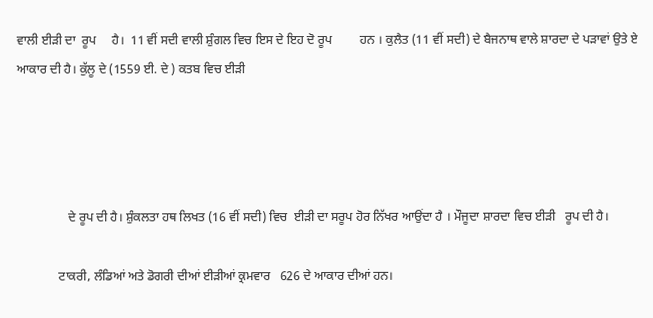ਵਾਲੀ ਈੜੀ ਦਾ  ਰੂਪ     ਹੈ।  11 ਵੀਂ ਸਦੀ ਵਾਲੀ ਸ਼ੁੰਗਲ ਵਿਚ ਇਸ ਦੇ ਇਹ ਦੋ ਰੂਪ         ਹਨ । ਕੁਲੈਤ (11 ਵੀਂ ਸਦੀ) ਦੇ ਬੈਜਨਾਥ ਵਾਲੇ ਸ਼ਾਰਦਾ ਦੇ ਪੜਾਵਾਂ ਉਤੇ ਏ    ਆਕਾਰ ਦੀ ਹੈ। ਕੁੱਲੂ ਦੇ (1559 ਈ. ਦੇ ) ਕਤਬ ਵਿਚ ਈੜੀ




                ਦੇ ਰੂਪ ਦੀ ਹੈ। ਸ਼ੁੰਕਲਤਾ ਹਥ ਲਿਖਤ (16 ਵੀਂ ਸਦੀ) ਵਿਚ  ਈੜੀ ਦਾ ਸਰੂਪ ਹੋਰ ਨਿੱਖਰ ਆਉਂਦਾ ਹੈ । ਮੌਜੂਦਾ ਸ਼ਾਰਦਾ ਵਿਚ ਈੜੀ   ਰੂਪ ਦੀ ਹੈ।

             ਟਾਕਰੀ, ਲੰਡਿਆਂ ਅਤੇ ਡੋਗਰੀ ਦੀਆਂ ਈੜੀਆਂ ਕ੍ਰਮਵਾਰ   626 ਦੇ ਆਕਾਰ ਦੀਆਂ ਹਨ।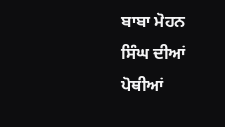ਬਾਬਾ ਮੋਹਨ ਸਿੰਘ ਦੀਆਂ ਪੋਥੀਆਂ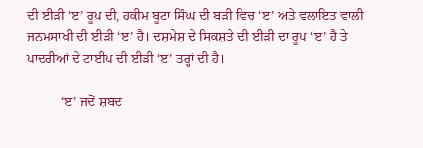ਦੀ ਈੜੀ ‘ੲ’ ਰੂਪ ਦੀ, ਹਕੀਮ ਬੂਟਾ ਸਿੰਘ ਦੀ ਬੜੀ ਵਿਚ ‘ੲ’ ਅਤੇ ਵਲਾਇਤ ਵਾਲੀ ਜਨਮਸਾਖੀ ਦੀ ਈੜੀ ‘ੲ’ ਹੈ। ਦਸ਼ਮੇਸ਼ ਦੇ ਸਿਕਸ਼ਤੇ ਦੀ ਈੜੀ ਦਾ ਰੂਪ ‘ੲ’ ਹੈ ਤੇ ਪਾਦਰੀਆਂ ਦੇ ਟਾਈਪ ਦੀ ਈੜੀ ‘ੲ’ ਤਰ੍ਹਾਂ ਦੀ ਹੈ।

          ‘ੲ’ ਜਦੋਂ ਸ਼ਬਦ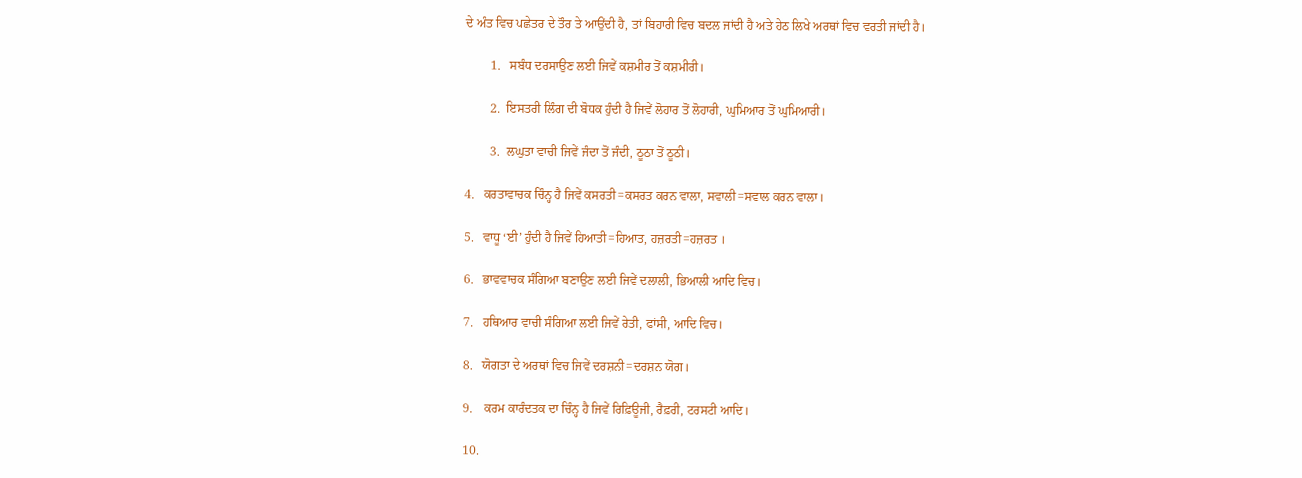ਦੇ ਅੰਤ ਵਿਚ ਪਛੇਤਰ ਦੇ ਤੌਰ ਤੇ ਆਉਂਦੀ ਹੈ, ਤਾਂ ਬਿਹਾਰੀ ਵਿਚ ਬਦਲ ਜਾਂਦੀ ਹੈ ਅਤੇ ਹੇਠ ਲਿਖੇ ਅਰਥਾਂ ਵਿਚ ਵਰਤੀ ਜਾਂਦੀ ਹੈ।

        1.   ਸਬੰਧ ਦਰਸਾਉਣ ਲਈ ਜਿਵੇਂ ਕਸ਼ਮੀਰ ਤੋਂ ਕਸ਼ਮੀਰੀ।

        2.  ਇਸਤਰੀ ਲਿੰਗ ਦੀ ਬੋਧਕ ਹੁੰਦੀ ਹੈ ਜਿਵੇਂ ਲੋਹਾਰ ਤੋਂ ਲੋਹਾਰੀ, ਘੁਮਿਆਰ ਤੋਂ ਘੁਮਿਆਰੀ।

        3.  ਲਘੁਤਾ ਵਾਚੀ ਜਿਵੇਂ ਜੰਦਾ ਤੋਂ ਜੰਦੀ, ਠੂਠਾ ਤੋਂ ਠੂਠੀ।

4.   ਕਰਤਾਵਾਚਕ ਚਿੰਨ੍ਹ ਹੈ ਜਿਵੇਂ ਕਸਰਤੀ=ਕਸਰਤ ਕਰਨ ਵਾਲਾ, ਸਵਾਲੀ=ਸਵਾਲ ਕਰਨ ਵਾਲਾ।

5.   ਵਾਧੂ ‘ਈ’ ਹੁੰਦੀ ਹੈ ਜਿਵੇਂ ਹਿਆਤੀ=ਹਿਆਤ, ਹਜ਼ਰਤੀ=ਹਜ਼ਰਤ ।

6.   ਭਾਵਵਾਚਕ ਸੰਗਿਆ ਬਣਾਉਣ ਲਈ ਜਿਵੇਂ ਦਲਾਲੀ, ਭਿਆਲੀ ਆਦਿ ਵਿਚ।

7.   ਹਥਿਆਰ ਵਾਚੀ ਸੰਗਿਆ ਲਈ ਜਿਵੇਂ ਰੇਤੀ, ਫਾਂਸੀ, ਆਦਿ ਵਿਚ।

8.   ਯੋਗਤਾ ਦੇ ਅਰਥਾਂ ਵਿਚ ਜਿਵੇਂ ਦਰਸ਼ਨੀ=ਦਰਸ਼ਨ ਯੋਗ।

9.    ਕਰਮ ਕਾਰੰਦਤਕ ਦਾ ਚਿੰਨ੍ਹ ਹੈ ਜਿਵੇਂ ਰਿਫ਼ਿਊਜੀ, ਰੈਫ਼ਰੀ, ਟਰਸਟੀ ਆਦਿ।

10.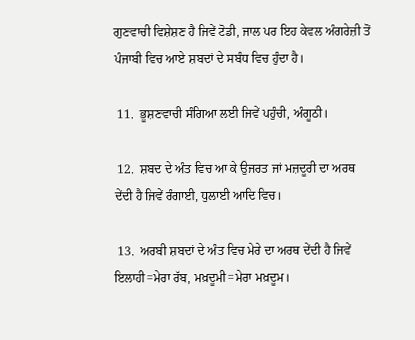ਗੁਣਵਾਚੀ ਵਿਸ਼ੇਸ਼ਣ ਹੈ ਜਿਵੇਂ ਟੋਡੀ, ਜਾਲ ਪਰ ਇਹ ਕੇਵਲ ਅੰਗਰੇਜ਼ੀ ਤੋਂ ਪੰਜਾਬੀ ਵਿਚ ਆਏ ਸ਼ਬਦਾਂ ਦੇ ਸਬੰਧ ਵਿਚ ਹੁੰਦਾ ਹੈ।

 11.  ਭੂਸ਼ਣਵਾਚੀ ਸੰਗਿਆ ਲਈ ਜਿਵੇਂ ਪਹੁੰਚੀ, ਅੰਗੂਠੀ।

 12.  ਸ਼ਬਦ ਦੇ ਅੰਤ ਵਿਚ ਆ ਕੇ ਉਜਰਤ ਜਾਂ ਮਜ਼ਦੂਰੀ ਦਾ ਅਰਥ ਦੇਂਦੀ ਹੈ ਜਿਵੇਂ ਰੰਗਾਈ, ਧੁਲਾਈ ਆਦਿ ਵਿਚ।

 13.  ਅਰਬੀ ਸ਼ਬਦਾਂ ਦੇ ਅੰਤ ਵਿਚ ਮੇਰੇ ਦਾ ਅਰਥ ਦੇਂਦੀ ਹੈ ਜਿਵੇਂ ਇਲਾਹੀ=ਮੇਰਾ ਰੱਬ, ਮਖ਼ਦੂਮੀ=ਮੇਰਾ ਮਖ਼ਦੂਮ।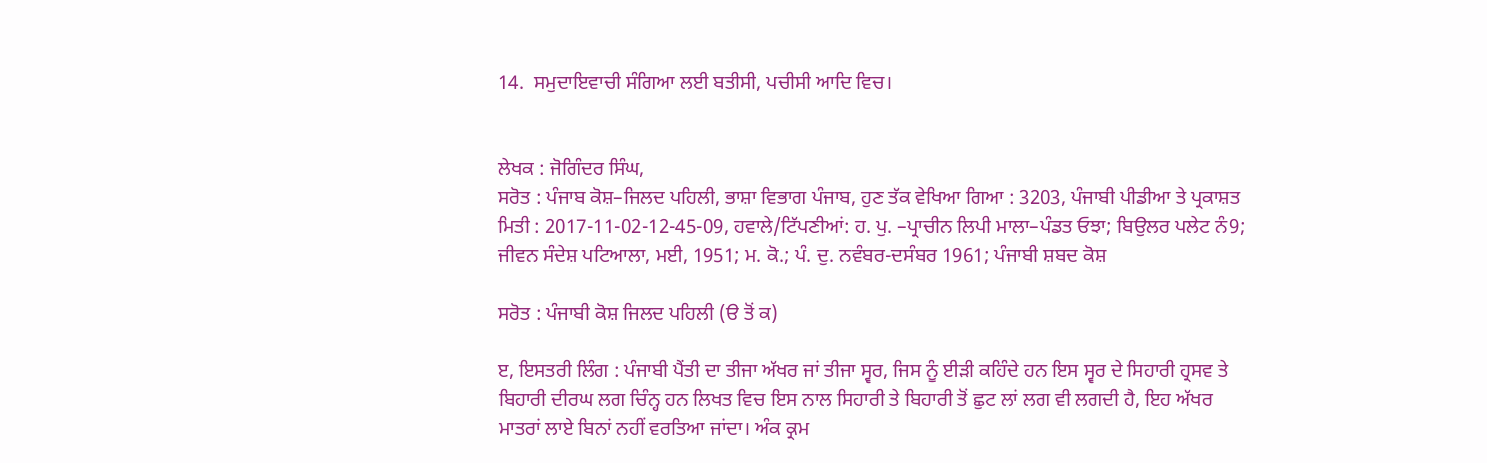14.  ਸਮੁਦਾਇਵਾਚੀ ਸੰਗਿਆ ਲਈ ਬਤੀਸੀ, ਪਚੀਸੀ ਆਦਿ ਵਿਚ।


ਲੇਖਕ : ਜੋਗਿੰਦਰ ਸਿੰਘ,
ਸਰੋਤ : ਪੰਜਾਬ ਕੋਸ਼–ਜਿਲਦ ਪਹਿਲੀ, ਭਾਸ਼ਾ ਵਿਭਾਗ ਪੰਜਾਬ, ਹੁਣ ਤੱਕ ਵੇਖਿਆ ਗਿਆ : 3203, ਪੰਜਾਬੀ ਪੀਡੀਆ ਤੇ ਪ੍ਰਕਾਸ਼ਤ ਮਿਤੀ : 2017-11-02-12-45-09, ਹਵਾਲੇ/ਟਿੱਪਣੀਆਂ: ਹ. ਪੁ. –ਪ੍ਰਾਚੀਨ ਲਿਪੀ ਮਾਲਾ–ਪੰਡਤ ਓਝਾ; ਬਿਉਲਰ ਪਲੇਟ ਨੰ9; ਜੀਵਨ ਸੰਦੇਸ਼ ਪਟਿਆਲਾ, ਮਈ, 1951; ਮ. ਕੋ.; ਪੰ. ਦੁ. ਨਵੰਬਰ-ਦਸੰਬਰ 1961; ਪੰਜਾਬੀ ਸ਼ਬਦ ਕੋਸ਼

ਸਰੋਤ : ਪੰਜਾਬੀ ਕੋਸ਼ ਜਿਲਦ ਪਹਿਲੀ (ੳ ਤੋਂ ਕ)

ੲ, ਇਸਤਰੀ ਲਿੰਗ : ਪੰਜਾਬੀ ਪੈਂਤੀ ਦਾ ਤੀਜਾ ਅੱਖਰ ਜਾਂ ਤੀਜਾ ਸ੍ਵਰ, ਜਿਸ ਨੂੰ ਈੜੀ ਕਹਿੰਦੇ ਹਨ ਇਸ ਸ੍ਵਰ ਦੇ ਸਿਹਾਰੀ ਹ੍ਰਸਵ ਤੇ ਬਿਹਾਰੀ ਦੀਰਘ ਲਗ ਚਿੰਨ੍ਹ ਹਨ ਲਿਖਤ ਵਿਚ ਇਸ ਨਾਲ ਸਿਹਾਰੀ ਤੇ ਬਿਹਾਰੀ ਤੋਂ ਛੁਟ ਲਾਂ ਲਗ ਵੀ ਲਗਦੀ ਹੈ, ਇਹ ਅੱਖਰ ਮਾਤਰਾਂ ਲਾਏ ਬਿਨਾਂ ਨਹੀਂ ਵਰਤਿਆ ਜਾਂਦਾ। ਅੰਕ ਕ੍ਰਮ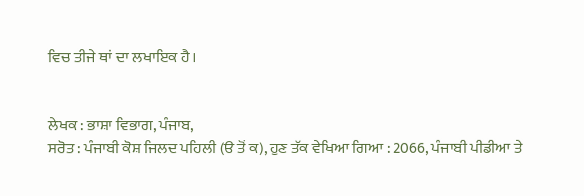ਵਿਚ ਤੀਜੇ ਥਾਂ ਦਾ ਲਖਾਇਕ ਹੈ।


ਲੇਖਕ : ਭਾਸ਼ਾ ਵਿਭਾਗ, ਪੰਜਾਬ,
ਸਰੋਤ : ਪੰਜਾਬੀ ਕੋਸ਼ ਜਿਲਦ ਪਹਿਲੀ (ੳ ਤੋਂ ਕ), ਹੁਣ ਤੱਕ ਵੇਖਿਆ ਗਿਆ : 2066, ਪੰਜਾਬੀ ਪੀਡੀਆ ਤੇ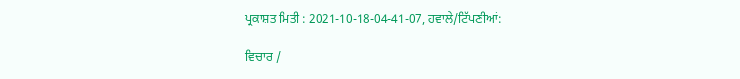ਪ੍ਰਕਾਸ਼ਤ ਮਿਤੀ : 2021-10-18-04-41-07, ਹਵਾਲੇ/ਟਿੱਪਣੀਆਂ:

ਵਿਚਾਰ /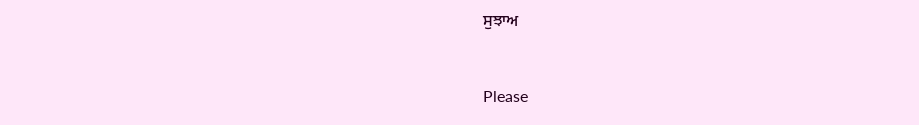ਸੁਝਾਅ



Please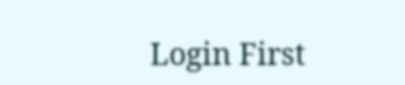Login First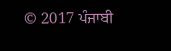© 2017 ਪੰਜਾਬੀ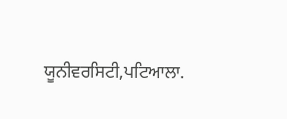ਯੂਨੀਵਰਸਿਟੀ,ਪਟਿਆਲਾ.